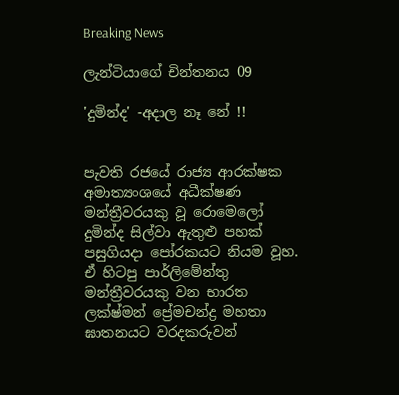Breaking News

ලැන්ටියාගේ චින්තනය 09

'දුමින්ද' -අදාල නෑ නේ !!


පැවති රජයේ රාජ්‍ය ආරක්ෂක අමාත්‍යංශයේ අධීක්ෂණ මන්ත්‍රීවරයකු වූ රොමෙලෝ දුමින්ද සිල්වා ඇතුළු පහක් පසුගියදා පෝරකයට නියම වූහ. ඒ හිටපු පාර්ලිමේන්තු මන්ත්‍රීවරයකු වන භාරත ලක්ෂ්මන් ප්‍රේමචන්ද්‍ර මහතා ඝාතනයට වරදකරුවන්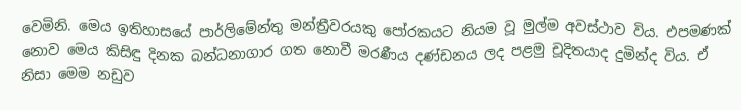වෙමිනි. මෙය ඉතිහාසයේ පාර්ලිමේන්තු මන්ත්‍රීවරයකු පෝරකයට නියම වූ මුල්ම අවස්ථාව විය. එපමණක් නොව මෙය කිසිඳු දිනක බන්ධනාගාර ගත නොවී මරණීය දණ්ඩනය ලද පළමු චූදිතයාද දුමින්ද විය. ඒ නිසා මෙම නඩුව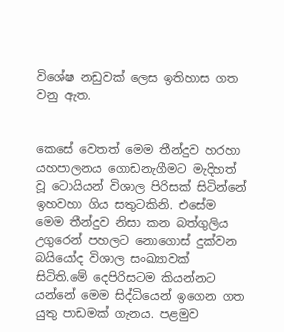විශේෂ නඩුවක් ලෙස ඉතිහාස ගත වනු ඇත.


කෙසේ වෙතත් මෙම තීන්දුව හරහා යහපාලනය ගොඩනැගීමට මැදිහත් වූ ටොයියන් විශාල පිරිසක් සිටින්නේ ඉහවහා ගිය සතුටකිනි. එසේම මෙම තීන්දුව නිසා කන බත්ගුලිය උගුරෙන් පහලට නොගොස් දුක්වන බයියෝද විශාල සංඛ්‍යාවක් සිටිති.මේ දෙපිරිසටම කියන්නට යන්නේ මෙම සිද්ධියෙන් ඉගෙන ගත යුතු පාඩමක් ගැනය. පළමුව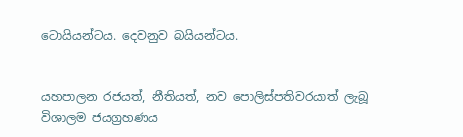ටොයියන්ටය. දෙවනුව බයියන්ටය.


යහපාලන රජයත්, නීතියත්, නව පොලිස්පතිවරයාත් ලැබූ විශාලම ජයග්‍රහණය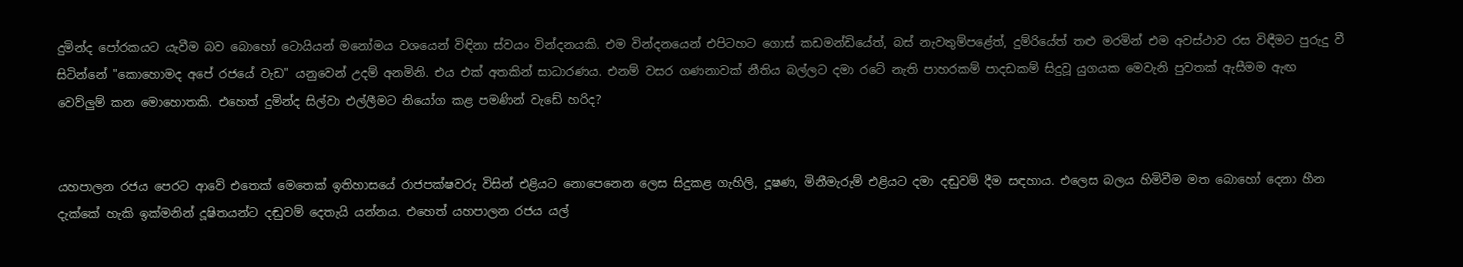දුමින්ද පෝරකයට යැවීම බව බොහෝ ටොයියන් මනෝමය වශයෙන් විඳිනා ස්වයං වින්දනයකි. එම වින්දනයෙන් එපිටහට ගොස් කඩමන්ඩියේත්, බස් නැවතුම්පළේත්, දුම්රියේත් තළු මරමින් එම අවස්ථාව රස විඳීමට පුරුදු වී සිටින්නේ "කොහොමද අපේ රජයේ වැඩ" යනුවෙන් උදම් අනමිනි. එය එක් අතකින් සාධාරණය. එනම් වසර ගණනාවක් නීතිය බල්ලට දමා රටේ නැති පාහරකම් පාදඩකම් සිදුවූ යුගයක මෙවැනි පුවතක් ඇසීමම ඇඟ වෙව්ලුම් කන මොහොතකි. එහෙත් දුමින්ද සිල්වා එල්ලීමට නියෝග කළ පමණින් වැඩේ හරිද?


යහපාලන රජය පෙරට ආවේ එතෙක් මෙතෙක් ඉතිහාසයේ රාජපක්ෂවරු විසින් එළියට නොපෙනෙන ලෙස සිදුකළ ගැහිලි, දූෂණ, මිනීමැරුම් එළියට දමා දඬුවම් දීම සඳහාය. එලෙස බලය හිමිවීම මත බොහෝ දෙනා හීන දැක්කේ හැකි ඉක්මනින් දූෂිතයන්ට දඬුවම් දෙතැයි යන්නය. එහෙත් යහපාලන රජය යල්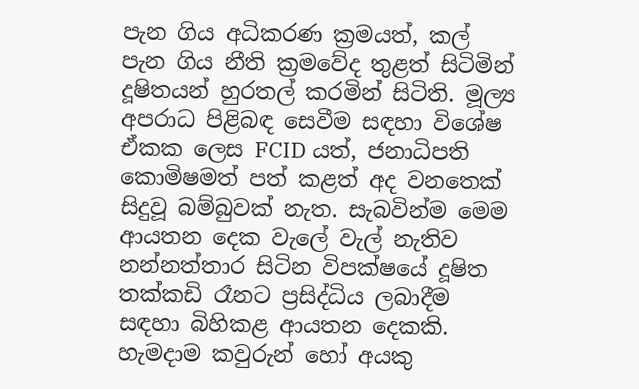පැන ගිය අධිකරණ ක්‍රමයත්, කල් පැන ගිය නීති ක්‍රමවේද තුළත් සිටිමින් දූෂිතයන් හුරතල් කරමින් සිටිති. මූල්‍ය අපරාධ පිළිබඳ සෙවීම සඳහා විශේෂ ඒකක ලෙස FCID යත්, ජනාධිපති කොමිෂමත් පත් කළත් අද වනතෙක් සිදුවූ බම්බුවක් නැත. සැබවින්ම මෙම ආයතන දෙක වැලේ වැල් නැතිව නන්නත්තාර සිටින විපක්ෂයේ දූෂිත තක්කඩි රෑනට ප්‍රසිද්ධිය ලබාදීම සඳහා බිහිකළ ආයතන දෙකකි. හැමදාම කවුරුන් හෝ අයකු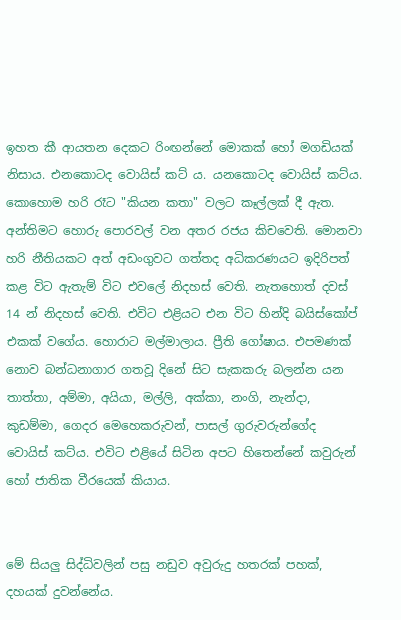ඉහත කී ආයතන දෙකට රිංඟන්නේ මොකක් හෝ මගඩියක් නිසාය. එනකොටද වොයිස් කට්‍ ය. යනකොටද වොයිස් කට්ය. කොහොම හරි රෑට "කියන කතා" වලට කෑල්ලක් දී ඇත. අන්තිමට හොරු පොරවල් වන අතර රජය කිචවෙති. මොනවා හරි නීතියකට අත් අඩංගුවට ගත්තද අධිකරණයට ඉදිරිපත් කළ විට ඇතැම් විට එවලේ නිදහස් වෙති. නැතහොත් දවස් 14 න් නිදහස් වෙති. එවිට එළියට එන විට හින්දි බයිස්කෝප් එකක් වගේය. හොරාට මල්මාලාය. ප්‍රීති ගෝෂාය. එපමණක් නොව බන්ධනාගාර ගතවූ දිනේ සිට සැකකරු බලන්න යන තාත්තා, අම්මා, අයියා, මල්ලි, අක්කා, නංගි, නැන්දා, කුඩම්මා, ගෙදර මෙහෙකරුවන්, පාසල් ගුරුවරුන්ගේද වොයිස් කට්ය. එවිට එළියේ සිටින අපට හිතෙන්නේ කවුරුන් හෝ ජාතික වීරයෙක් කියාය.


මේ සියලු සිද්ධිවලින් පසු නඩුව අවුරුදු හතරක් පහක්, දහයක් දුවන්නේය.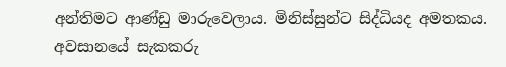අන්තිමට ආණ්ඩු මාරුවෙලාය. මිනිස්සුන්ට සිද්ධියද අමතකය. අවසානයේ සැකකරු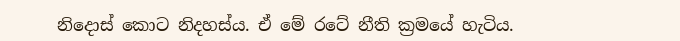නිදොස් කොට නිදහස්ය. ඒ මේ රටේ නීති ක්‍රමයේ හැටිය.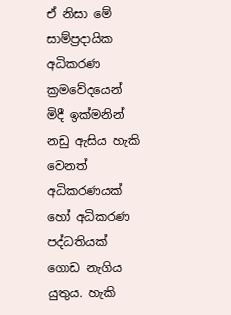ඒ නිසා මේ සාම්ප්‍රදායික අධිකරණ ක්‍රමවේදයෙන් මිදී ඉක්මනින් නඩු ඇසිය හැකි වෙනත් අධිකරණයක් හෝ අධිකරණ පද්ධතියක් ගොඩ නැගිය යුතුය. හැකි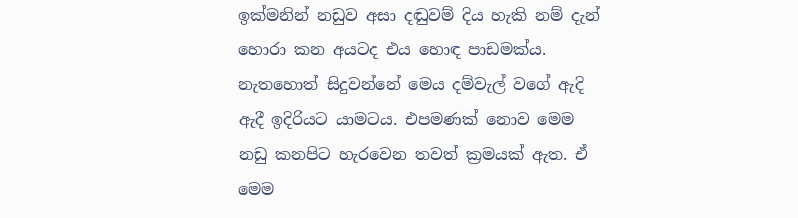ඉක්මනින් නඩුව අසා දඬුවම් දිය හැකි නම් දැන් හොරා කන අයටද එය හොඳ පාඩමක්ය. නැතහොත් සිදුවන්නේ මෙය දම්වැල් වගේ ඇදි ඇදී ඉදිරියට යාමටය. එපමණක් නොව මෙම නඩු කනපිට හැරවෙන තවත් ක්‍රමයක් ඇත. ඒ මෙම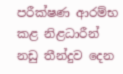පරීක්ෂණ ආරම්භ කළ නිළධාරීන් නඩු තීන්දුව දෙන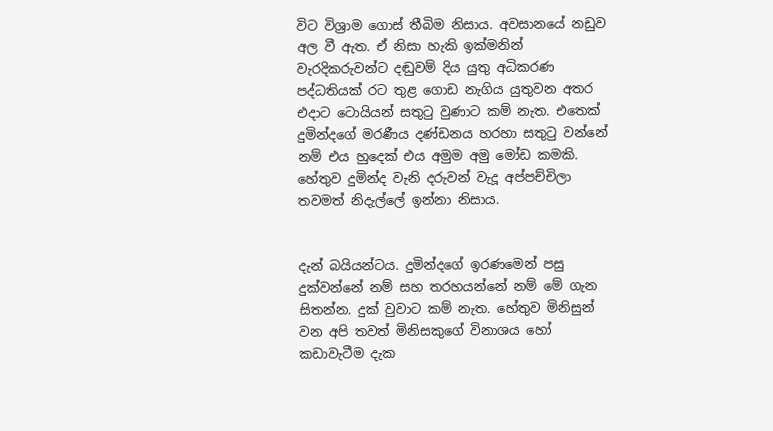විට විශ්‍රාම ගොස් තීබිම නිසාය. අවසානයේ නඩුව අල වී ඇත. ඒ නිසා හැකි ඉක්මනින් වැරදිකරුවන්ට දඬුවම් දිය යුතු අධිකරණ පද්ධතියක් රට තුළ ගොඩ නැගිය යුතුවන අතර එදාට ටොයියන් සතුටු වුණාට කම් නැත. එතෙක් දුමින්දගේ මරණීය දණ්ඩනය හරහා සතුටු වන්නේ නම් එය හුදෙක් එය අමුම අමු මෝඩ කමකි. හේතුව දුමින්ද වැනි දරුවන් වැදූ අප්පච්චිලා තවමත් නිදැල්ලේ ඉන්නා නිසාය.


දැන් බයියන්ටය. දුමින්දගේ ඉරණමෙන් පසු දුක්වන්නේ නම් සහ තරහයන්නේ නම් මේ ගැන සිතන්න. දුක් වුවාට කම් නැත. හේතුව මිනිසුන් වන අපි තවත් මිනිසකුගේ විනාශය හෝ කඩාවැටීම දැක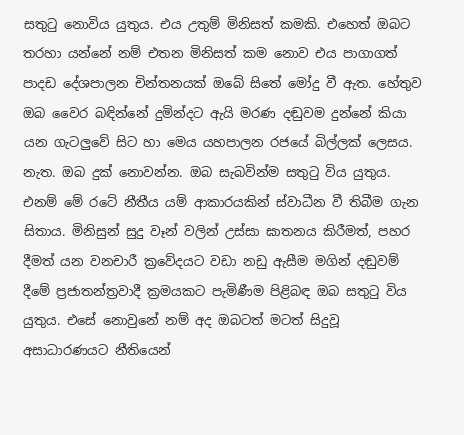සතුටු නොවිය යුතුය. එය උතුම් මිනිසත් කමකි. එහෙත් ඔබට තරහා යන්නේ නම් එතන මිනිසත් කම නොව එය පාගාගත් පාදඩ දේශපාලන චින්තනයක් ඔබේ සිතේ මෝදු වී ඇත. හේතුව ඔබ වෛර බඳින්නේ දුමින්දට ඇයි මරණ දඬුවම දුන්නේ කියා යන ගැටලුවේ සිට හා මෙය යහපාලන රජයේ බිල්ලක් ලෙසය. නැත. ඔබ දුක් නොවන්න. ඔබ සැබවින්ම සතුටු විය යුතුය. එනම් මේ රටේ නීතීය යම් ආකාරයකින් ස්වාධීන වී තිබීම ගැන සිතාය. මිනිසුන් සුදු වෑන් වලින් උස්සා ඝාතනය කිරීමත්, පහර දීමත් යන වනචාරී ක්‍රවේදයට වඩා නඩු ඇසීම මගින් දඬුවම් දීමේ ප්‍රජාතන්ත්‍රවාදී ක්‍රමයකට පැමිණීම පිළිබඳ ඔබ සතුටු විය යුතුය. එසේ නොවුනේ නම් අද ඔබටත් මටත් සිදුවූ අසාධාරණයට නීතියෙන්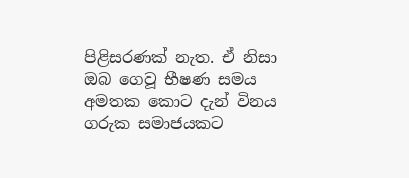පිළිසරණක් නැත. ඒ නිසා ඔබ ගෙවූ භීෂණ සමය අමතක කොට දැන් විනය ගරුක සමාජයකට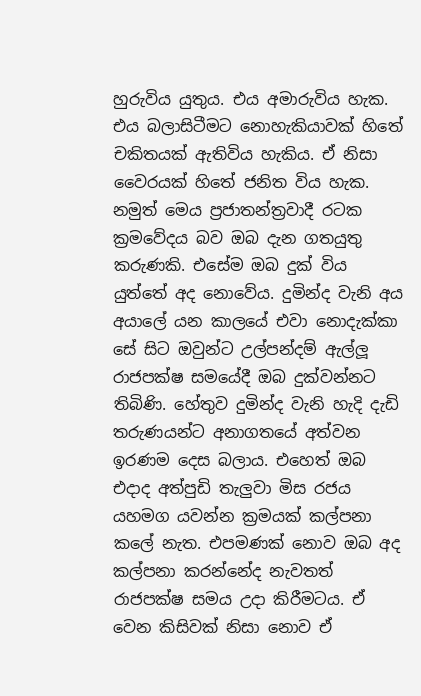හුරුවිය යුතුය. එය අමාරුවිය හැක. එය බලාසිටීමට නොහැකියාවක් හිතේ චකිතයක් ඇතිවිය හැකිය. ඒ නිසා වෛරයක් හිතේ ජනිත විය හැක. නමුත් මෙය ප්‍රජාතන්ත්‍රවාදී රටක ක්‍රමවේදය බව ඔබ දැන ගතයුතු කරුණකි. එසේම ඔබ දුක් විය යුත්තේ අද නොවේය. දුමින්ද වැනි අය අයාලේ යන කාලයේ එවා නොදැක්කා සේ සිට ඔවුන්ට උල්පන්දම් ඇල්ලූ රාජපක්ෂ සමයේදී ඔබ දුක්වන්නට තිබිණි. හේතුව දුමින්ද වැනි හැදි දැඩි තරුණයන්ට අනාගතයේ අත්වන ඉරණම දෙස බලාය. එහෙත් ඔබ එදාද අත්පුඩි තැලුවා මිස රජය යහමග යවන්න ක්‍රමයක් කල්පනා කලේ නැත. එපමණක් නොව ඔබ අද කල්පනා කරන්නේද නැවතත් රාජපක්ෂ සමය උදා කිරීමටය. ඒ වෙන කිසිවක් නිසා නොව ඒ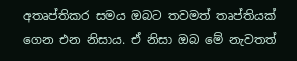අතෘප්තිකර සමය ඔබට තවමත් තෘප්තියක් ගෙන එන නිසාය. ඒ නිසා ඔබ මේ නැවතත්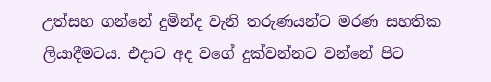උත්සහ ගන්නේ දුමින්ද වැනි තරුණයන්ට මරණ සහතික ලියාදීමටය. එදාට අද වගේ දුක්වන්නට වන්නේ පිට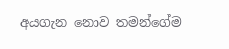අයගැන නොව තමන්ගේම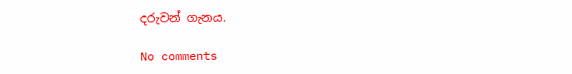දරුවන් ගැනය.

No comments